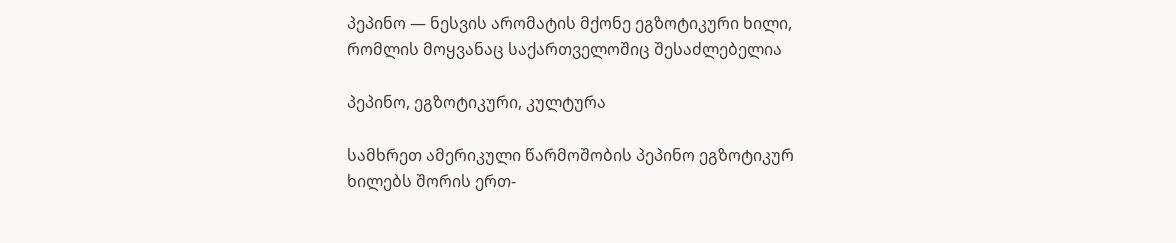პეპინო — ნესვის არომატის მქონე ეგზოტიკური ხილი, რომლის მოყვანაც საქართველოშიც შესაძლებელია

პეპინო, ეგზოტიკური, კულტურა

სამხრეთ ამერიკული წარმოშობის პეპინო ეგზოტიკურ ხილებს შორის ერთ-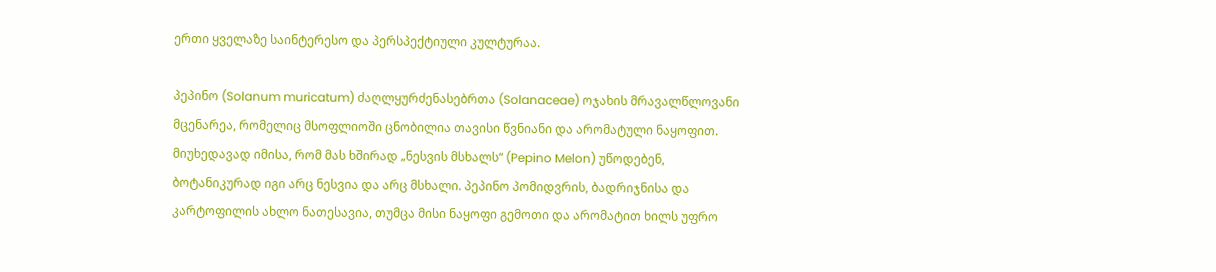ერთი ყველაზე საინტერესო და პერსპექტიული კულტურაა.

პეპინო (Solanum muricatum) ძაღლყურძენასებრთა (Solanaceae) ოჯახის მრავალწლოვანი მცენარეა, რომელიც მსოფლიოში ცნობილია თავისი წვნიანი და არომატული ნაყოფით. მიუხედავად იმისა, რომ მას ხშირად „ნესვის მსხალს“ (Pepino Melon) უწოდებენ, ბოტანიკურად იგი არც ნესვია და არც მსხალი. პეპინო პომიდვრის, ბადრიჯნისა და კარტოფილის ახლო ნათესავია, თუმცა მისი ნაყოფი გემოთი და არომატით ხილს უფრო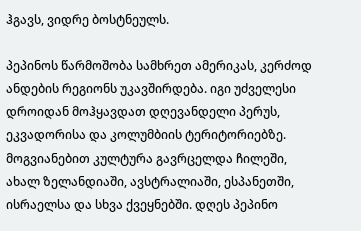ჰგავს, ვიდრე ბოსტნეულს.

პეპინოს წარმოშობა სამხრეთ ამერიკას, კერძოდ ანდების რეგიონს უკავშირდება. იგი უძველესი დროიდან მოჰყავდათ დღევანდელი პერუს, ეკვადორისა და კოლუმბიის ტერიტორიებზე. მოგვიანებით კულტურა გავრცელდა ჩილეში, ახალ ზელანდიაში, ავსტრალიაში, ესპანეთში, ისრაელსა და სხვა ქვეყნებში. დღეს პეპინო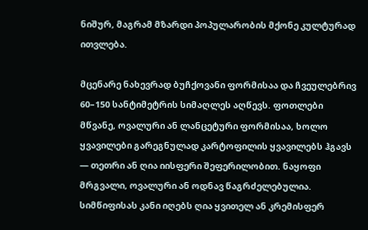ნიშურ, მაგრამ მზარდი პოპულარობის მქონე კულტურად ითვლება.

მცენარე ნახევრად ბუჩქოვანი ფორმისაა და ჩვეულებრივ 60–150 სანტიმეტრის სიმაღლეს აღწევს. ფოთლები მწვანე, ოვალური ან ლანცეტური ფორმისაა, ხოლო ყვავილები გარეგნულად კარტოფილის ყვავილებს ჰგავს — თეთრი ან ღია იისფერი შეფერილობით. ნაყოფი მრგვალი, ოვალური ან ოდნავ წაგრძელებულია. სიმწიფისას კანი იღებს ღია ყვითელ ან კრემისფერ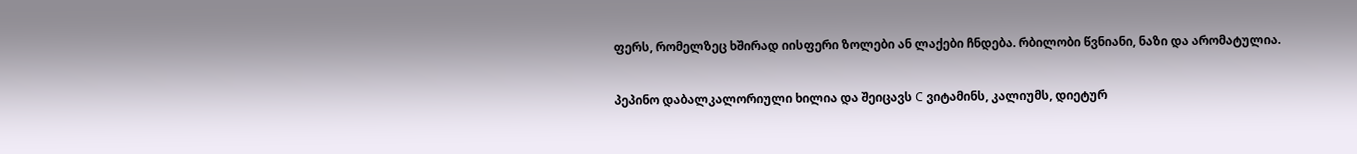ფერს, რომელზეც ხშირად იისფერი ზოლები ან ლაქები ჩნდება. რბილობი წვნიანი, ნაზი და არომატულია.

პეპინო დაბალკალორიული ხილია და შეიცავს C ვიტამინს, კალიუმს, დიეტურ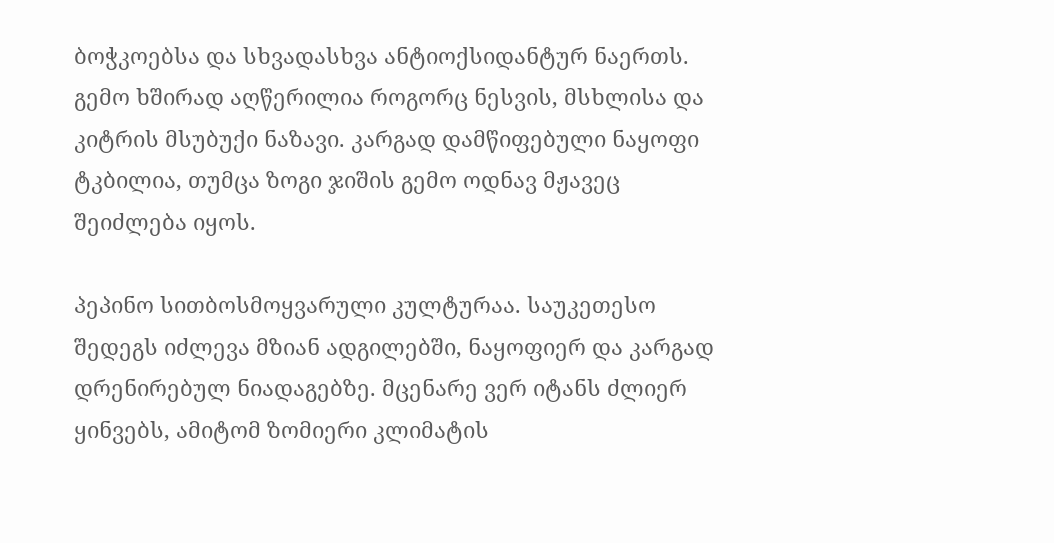ბოჭკოებსა და სხვადასხვა ანტიოქსიდანტურ ნაერთს. გემო ხშირად აღწერილია როგორც ნესვის, მსხლისა და კიტრის მსუბუქი ნაზავი. კარგად დამწიფებული ნაყოფი ტკბილია, თუმცა ზოგი ჯიშის გემო ოდნავ მჟავეც შეიძლება იყოს.

პეპინო სითბოსმოყვარული კულტურაა. საუკეთესო შედეგს იძლევა მზიან ადგილებში, ნაყოფიერ და კარგად დრენირებულ ნიადაგებზე. მცენარე ვერ იტანს ძლიერ ყინვებს, ამიტომ ზომიერი კლიმატის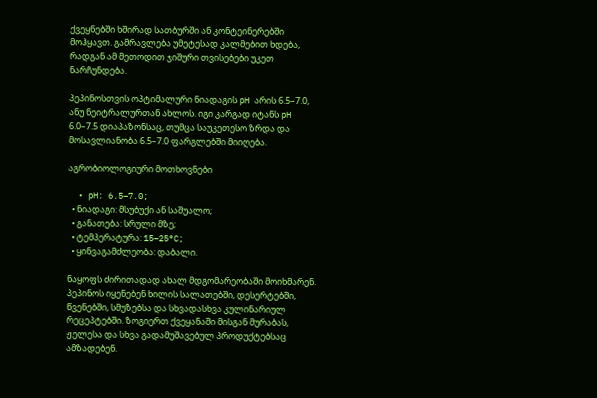ქვეყნებში ხშირად სათბურში ან კონტეინერებში მოჰყავთ. გამრავლება უმეტესად კალმებით ხდება, რადგან ამ მეთოდით ჯიშური თვისებები უკეთ ნარჩუნდება.

პეპინოსთვის ოპტიმალური ნიადაგის pH არის 6.5–7.0, ანუ ნეიტრალურთან ახლოს. იგი კარგად იტანს pH 6.0–7.5 დიაპაზონსაც, თუმცა საუკეთესო ზრდა და მოსავლიანობა 6.5–7.0 ფარგლებში მიიღება.

აგრობიოლოგიური მოთხოვნები

  • pH: 6.5–7.0;
  • ნიადაგი: მსუბუქი ან საშუალო;
  • განათება: სრული მზე;
  • ტემპერატურა: 15–25°C;
  • ყინვაგამძლეობა: დაბალი.

ნაყოფს ძირითადად ახალ მდგომარეობაში მოიხმარენ. პეპინოს იყენებენ ხილის სალათებში, დესერტებში, წვენებში, სმუზებსა და სხვადასხვა კულინარიულ რეცეპტებში. ზოგიერთ ქვეყანაში მისგან მურაბას, ჟელესა და სხვა გადამუშავებულ პროდუქტებსაც ამზადებენ.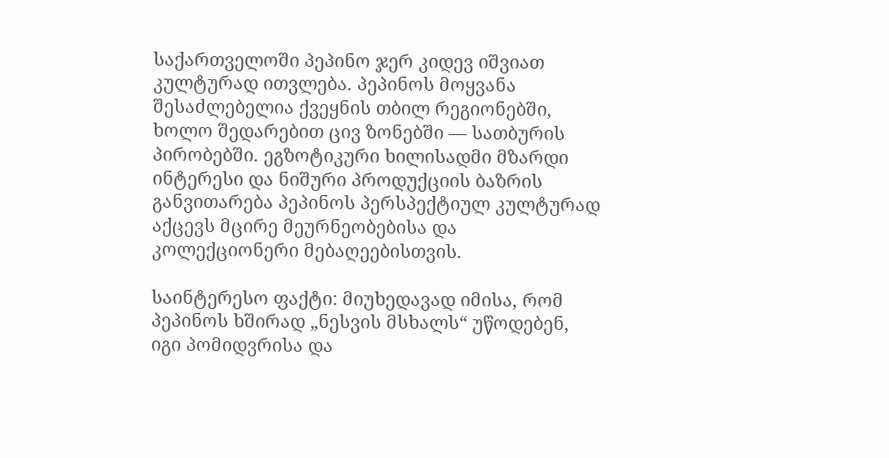საქართველოში პეპინო ჯერ კიდევ იშვიათ კულტურად ითვლება. პეპინოს მოყვანა შესაძლებელია ქვეყნის თბილ რეგიონებში, ხოლო შედარებით ცივ ზონებში — სათბურის პირობებში. ეგზოტიკური ხილისადმი მზარდი ინტერესი და ნიშური პროდუქციის ბაზრის განვითარება პეპინოს პერსპექტიულ კულტურად აქცევს მცირე მეურნეობებისა და კოლექციონერი მებაღეებისთვის.

საინტერესო ფაქტი: მიუხედავად იმისა, რომ პეპინოს ხშირად „ნესვის მსხალს“ უწოდებენ, იგი პომიდვრისა და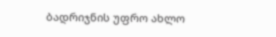ბადრიჯნის უფრო ახლო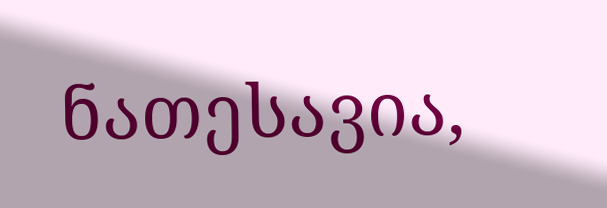ნათესავია,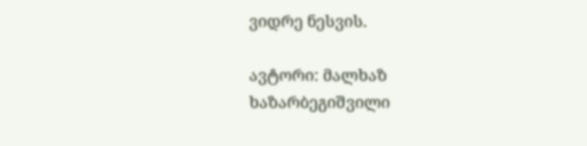ვიდრე ნესვის.

ავტორი: მალხაზ ხაზარბეგიშვილი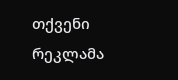თქვენი რეკლამა